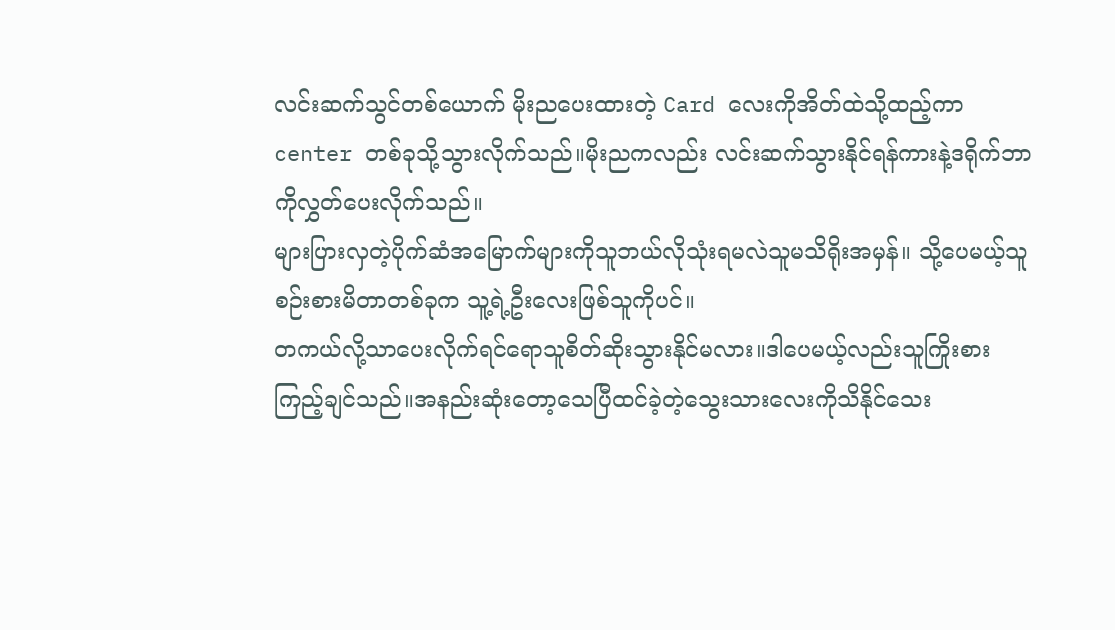လင်းဆက်သွင်တစ်ယောက် မိုးညပေးထားတဲ့ Card လေးကိုအိတ်ထဲသို့ထည့်ကာ center တစ်ခုသို့သွားလိုက်သည်။မိုးညကလည်း လင်းဆက်သွားနိုင်ရန်ကားနဲ့ဒရိုက်ဘာကိုလွှတ်ပေးလိုက်သည်။
များပြားလှတဲ့ပိုက်ဆံအမြောက်များကိုသူဘယ်လိုသုံးရမလဲသူမသိရိုးအမှန်။ သို့ပေမယ့်သူစဉ်းစားမိတာတစ်ခုက သူ့ရဲ့ဦးလေးဖြစ်သူကိုပင်။
တကယ်လို့သာပေးလိုက်ရင်ရောသူစိတ်ဆိုးသွားနိုင်မလား။ဒါပေမယ့်လည်းသူကြိုးစားကြည့်ချင်သည်။အနည်းဆုံးတော့သေပြီထင်ခဲ့တဲ့သွေးသားလေးကိုသိနိုင်သေး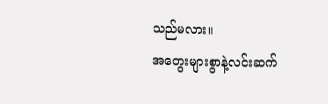သည်မလား။
အတွေးများစွာနဲ့လင်းဆက်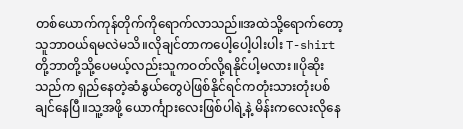တစ်ယောက်ကုန်တိုက်ကိုရောက်လာသည်။အထဲသို့ရောက်တော့သူဘာဝယ်ရမလဲမသိ။လိုချင်တာကပေါ့ပေါ့ပါးပါး T-shirt တို့ဘာတို့သို့ပေမယ့်လည်းသူကဝတ်လို့ရနိုင်ပါ့မလား။ပိုဆိုးသည်က ရှည်နေတဲ့ဆံနွယ်တွေပဲဖြစ်နိုင်ရင်ကတုံးသားတုံးပစ်ချင်နေပြီ။သူ့အဖို့ ယောင်္ကျားလေးဖြစ်ပါရဲ့နဲ့ မိန်းကလေးလိုနေ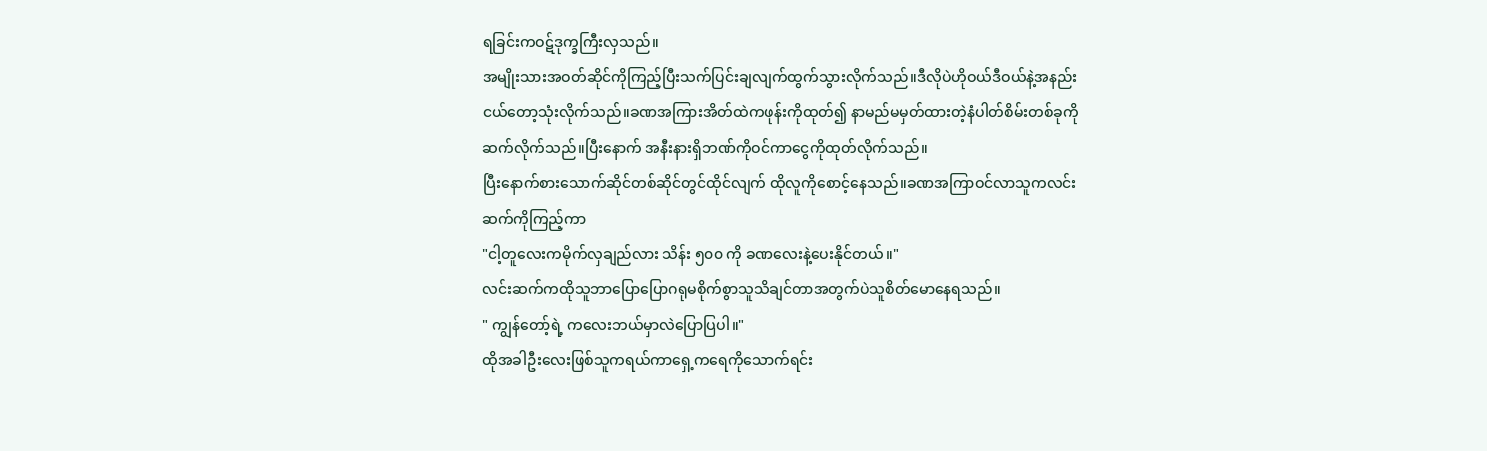ရခြင်းကဝဋ်ဒုက္ခကြီးလှသည်။
အမျိုးသားအဝတ်ဆိုင်ကိုကြည့်ပြီးသက်ပြင်းချလျက်ထွက်သွားလိုက်သည်။ဒီလိုပဲဟိုဝယ်ဒီဝယ်နဲ့အနည်းငယ်တော့သုံးလိုက်သည်။ခဏအကြားအိတ်ထဲကဖုန်းကိုထုတ်၍ နာမည်မမှတ်ထားတဲ့နံပါတ်စိမ်းတစ်ခုကိုဆက်လိုက်သည်။ပြီးနောက် အနီးနားရှိဘဏ်ကိုဝင်ကာငွေကိုထုတ်လိုက်သည်။
ပြီးနောက်စားသောက်ဆိုင်တစ်ဆိုင်တွင်ထိုင်လျက် ထိုလူကိုစောင့်နေသည်။ခဏအကြာဝင်လာသူကလင်းဆက်ကိုကြည့်ကာ
"ငါ့တူလေးကမိုက်လှချည်လား သိန်း ၅၀၀ ကို ခဏလေးနဲ့ပေးနိုင်တယ်။"
လင်းဆက်ကထိုသူဘာပြောပြောဂရုမစိုက်စွာသူသိချင်တာအတွက်ပဲသူစိတ်မောနေရသည်။
" ကျွန်တော့်ရဲ့ ကလေးဘယ်မှာလဲပြောပြပါ။"
ထိုအခါဦးလေးဖြစ်သူကရယ်ကာရှေ့ကရေကိုသောက်ရင်း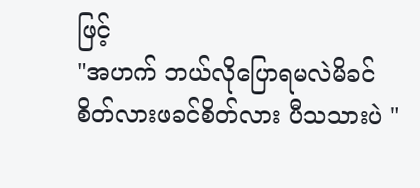ဖြင့်
"အဟက် ဘယ်လိုပြောရမလဲမိခင်စိတ်လားဖခင်စိတ်လား ပီသသားပဲ "